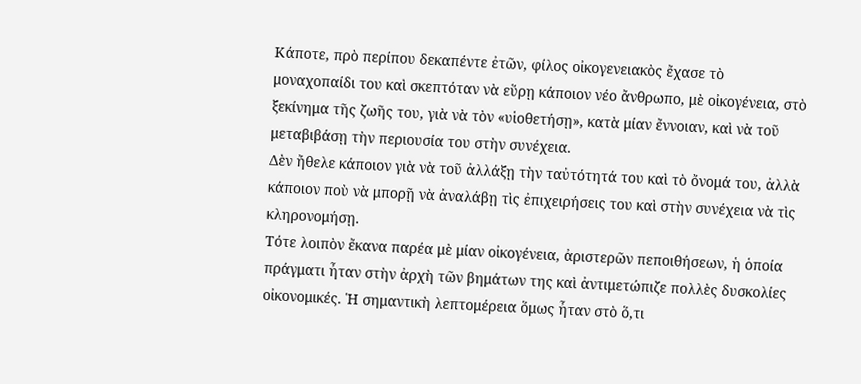Κάποτε, πρὸ περίπου δεκαπέντε ἐτῶν, φίλος οἰκογενειακὸς ἔχασε τὸ μοναχοπαίδι του καὶ σκεπτόταν νὰ εὕρῃ κάποιον νέο ἄνθρωπο, μὲ οἰκογένεια, στὸ ξεκίνημα τῆς ζωῆς του, γιὰ νὰ τὸν «υἱοθετήσῃ», κατὰ μίαν ἔννοιαν, καὶ νὰ τοῦ μεταβιβάσῃ τὴν περιουσία του στὴν συνέχεια.
Δὲν ἤθελε κάποιον γιὰ νὰ τοῦ ἀλλάξῃ τὴν ταὐτότητά του καὶ τὸ ὄνομά του, ἀλλὰ κάποιον ποὺ νὰ μπορῇ νὰ ἀναλάβῃ τὶς ἐπιχειρήσεις του καὶ στὴν συνέχεια νὰ τὶς κληρονομήσῃ.
Τότε λοιπὸν ἔκανα παρέα μὲ μίαν οἰκογένεια, ἀριστερῶν πεποιθήσεων, ἡ ὁποία πράγματι ἦταν στὴν ἀρχὴ τῶν βημάτων της καὶ ἀντιμετώπιζε πολλὲς δυσκολίες οἰκονομικές. Ἡ σημαντικὴ λεπτομέρεια ὅμως ἦταν στὸ ὅ,τι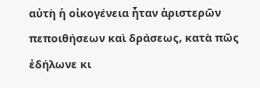αὐτὴ ἡ οἰκογένεια ἦταν ἀριστερῶν πεποιθήσεων καὶ δράσεως, κατὰ πῶς ἐδήλωνε κι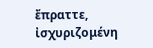ἔπραττε, ἰσχυριζομένη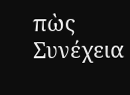πὼς Συνέχεια